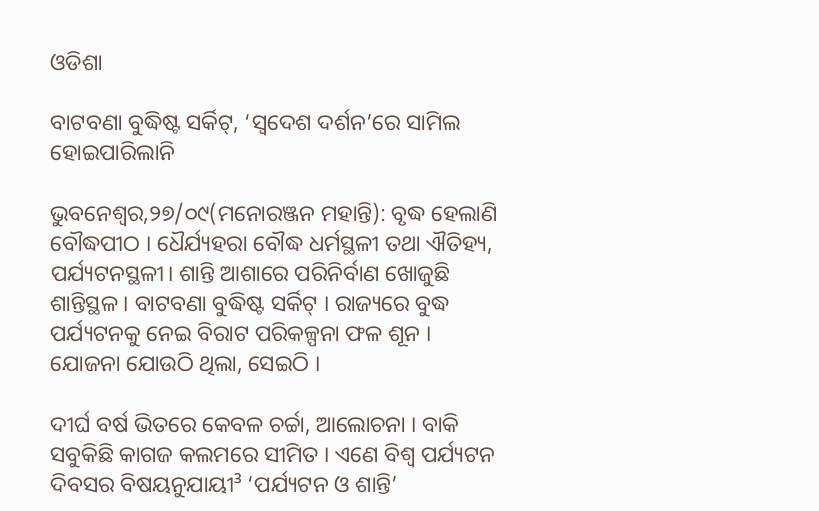ଓଡିଶା

ବାଟବଣା ବୁଦ୍ଧିଷ୍ଟ ସର୍କିଟ୍, ‘ସ୍ୱଦେଶ ଦର୍ଶନ’ରେ ସାମିଲ ହୋଇପାରିଲାନି

ଭୁବନେଶ୍ୱର,୨୭/୦୯(ମନୋରଞ୍ଜନ ମହାନ୍ତି): ବୃଦ୍ଧ ହେଲାଣି ବୌଦ୍ଧପୀଠ । ଧୈର୍ଯ୍ୟହରା ବୌଦ୍ଧ ଧର୍ମସ୍ଥଳୀ ତଥା ଐତିହ୍ୟ, ପର୍ଯ୍ୟଟନସ୍ଥଳୀ। ଶାନ୍ତି ଆଶାରେ ପରିନିର୍ବାଣ ଖୋଜୁଛି ଶାନ୍ତିସ୍ଥଳ । ବାଟବଣା ବୁଦ୍ଧିଷ୍ଟ ସର୍କିଟ୍ । ରାଜ୍ୟରେ ବୁଦ୍ଧ ପର୍ଯ୍ୟଟନକୁ ନେଇ ବିରାଟ ପରିକଳ୍ପନା ଫଳ ଶୂନ । ଯୋଜନା ଯୋଉଠି ଥିଲା, ସେଇଠି ।

ଦୀର୍ଘ ବର୍ଷ ଭିତରେ କେବଳ ଚର୍ଚ୍ଚା, ଆଲୋଚନା । ବାକି ସବୁକିଛି କାଗଜ କଲମରେ ସୀମିତ । ଏଣେ ବିଶ୍ୱ ପର୍ଯ୍ୟଟନ ଦିବସର ବିଷୟନୁଯାୟୀ³ ‘ପର୍ଯ୍ୟଟନ ଓ ଶାନ୍ତି’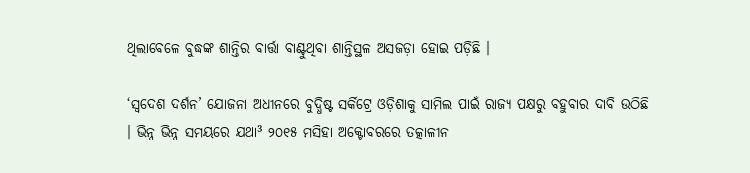ଥିଲାବେଳେ ବୁଦ୍ଧଙ୍କ ଶାନ୍ତିର ବାର୍ତ୍ତା ବାଣ୍ଟୁଥିବା ଶାନ୍ତିସ୍ଥଳ ଅସଜଡ଼ା ହୋଇ ପଡ଼ିଛି ।

‘ସ୍ୱଦେଶ ଦର୍ଶନ’ ଯୋଜନା ଅଧୀନରେ ବୁଦ୍ଧିଷ୍ଟ ସର୍କିଟ୍ରେ ଓଡ଼ିଶାକୁ ସାମିଲ ପାଇଁ ରାଜ୍ୟ ପକ୍ଷରୁ ବହୁବାର ଦାବି ଉଠିଛି । ଭିନ୍ନ ଭିନ୍ନ ସମୟରେ ଯଥା³ ୨୦୧୫ ମସିହା ଅକ୍ଟୋବରରେ ତତ୍କାଳୀନ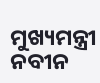ମୁଖ୍ୟମନ୍ତ୍ରୀ ନବୀନ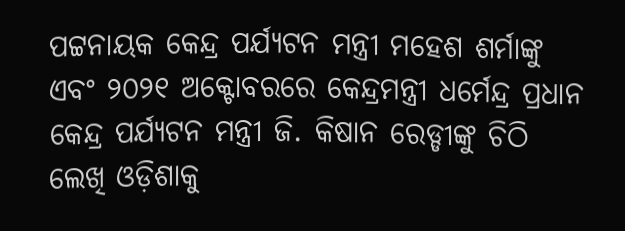ପଟ୍ଟନାୟକ କେନ୍ଦ୍ର ପର୍ଯ୍ୟଟନ ମନ୍ତ୍ରୀ ମହେଶ ଶର୍ମାଙ୍କୁ ଏବଂ ୨୦୨୧ ଅକ୍ଟୋବରରେ କେନ୍ଦ୍ରମନ୍ତ୍ରୀ ଧର୍ମେନ୍ଦ୍ର ପ୍ରଧାନ କେନ୍ଦ୍ର ପର୍ଯ୍ୟଟନ ମନ୍ତ୍ରୀ ଜି. କିଷାନ ରେଡ୍ଡୀଙ୍କୁ ଚିଠି ଲେଖି ଓଡ଼ିଶାକୁ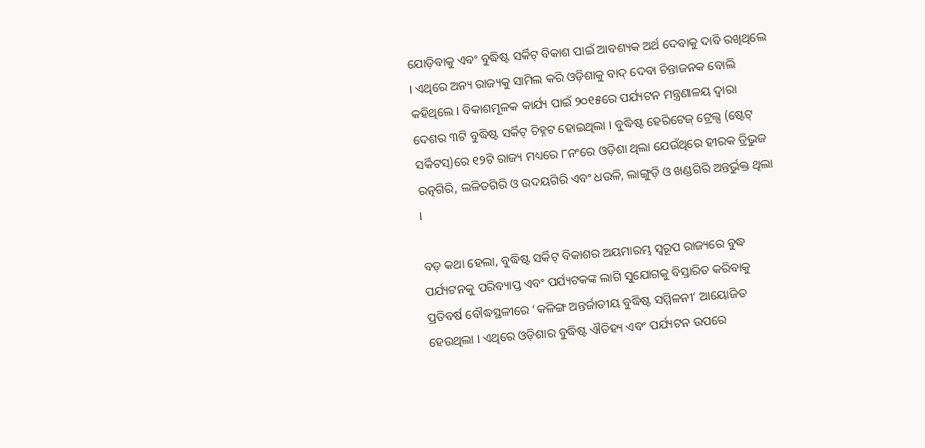ଯୋଡ଼ିବାକୁ ଏବଂ ବୁଦ୍ଧିଷ୍ଟ ସର୍କିଟ୍ ବିକାଶ ପାଇଁ ଆବଶ୍ୟକ ଅର୍ଥ ଦେବାକୁ ଦାବି ରଖିଥିଲେ । ଏଥିରେ ଅନ୍ୟ ରାଜ୍ୟକୁ ସାମିଲ କରି ଓଡ଼ିଶାକୁ ବାଦ୍ ଦେବା ଚିନ୍ତାଜନକ ବୋଲି କହିଥିଲେ । ବିକାଶମୂଳକ କାର୍ଯ୍ୟ ପାଇଁ ୨୦୧୫ରେ ପର୍ଯ୍ୟଟନ ମନ୍ତ୍ରଣାଳୟ ଦ୍ୱାରା ଦେଶର ୩ଟି ବୁଦ୍ଧିଷ୍ଟ ସର୍କିଟ୍ ଚିହ୍ନଟ ହୋଇଥିଲା । ବୁଦ୍ଧିଷ୍ଟ ହେରିଟେଜ୍ ଟ୍ରେଲ୍ସ (ଷ୍ଟେଟ୍ ସର୍କିଟସ୍)ରେ ୧୨ଟି ରାଜ୍ୟ ମଧ୍ୟରେ ୮ନଂରେ ଓଡ଼ିଶା ଥିଲା ଯେଉଁଥିରେ ହୀରକ ତ୍ରିଭୁଜ ରତ୍ନଗିରି, ଲଳିତଗିରି ଓ ଉଦୟଗିରି ଏବଂ ଧଉଳି, ଲାଙ୍ଗୁଡ଼ି ଓ ଖଣ୍ଡଗିରି ଅନ୍ତର୍ଭୁକ୍ତ ଥିଲା ।

ବଡ଼ କଥା ହେଲା, ବୁଦ୍ଧିଷ୍ଟ ସର୍କିଟ୍ ବିକାଶର ଅୟମାରମ୍ଭ ସ୍ୱରୂପ ରାଜ୍ୟରେ ବୁଦ୍ଧ ପର୍ଯ୍ୟଟନକୁ ପରିବ୍ୟାପ୍ତ ଏବଂ ପର୍ଯ୍ୟଟକଙ୍କ ଲାଗି ସୁଯୋଗକୁ ବିସ୍ତାରିତ କରିବାକୁ ପ୍ରତିବର୍ଷ ବୌଦ୍ଧସ୍ଥଳୀରେ ‘କଳିଙ୍ଗ ଅନ୍ତର୍ଜାତୀୟ ବୁଦ୍ଧିଷ୍ଟ ସମ୍ମିଳନୀ’ ଆୟୋଜିତ ହେଉଥିଲା । ଏଥିରେ ଓଡ଼ିଶାର ବୁଦ୍ଧିଷ୍ଟ ଐତିହ୍ୟ ଏବଂ ପର୍ଯ୍ୟଟନ ଉପରେ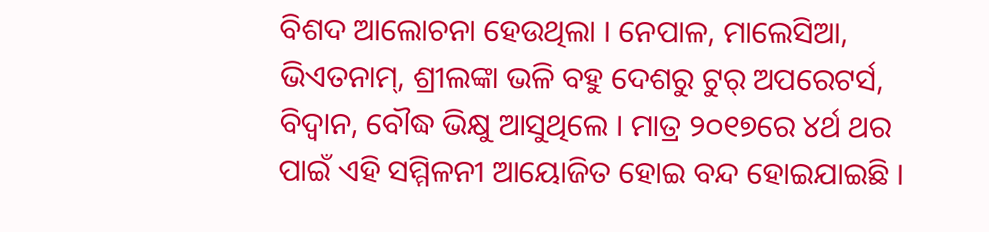ବିଶଦ ଆଲୋଚନା ହେଉଥିଲା । ନେପାଳ, ମାଲେସିଆ, ଭିଏତନାମ୍, ଶ୍ରୀଲଙ୍କା ଭଳି ବହୁ ଦେଶରୁ ଟୁର୍ ଅପରେଟର୍ସ, ବିଦ୍ୱାନ, ବୌଦ୍ଧ ଭିକ୍ଷୁ ଆସୁଥିଲେ । ମାତ୍ର ୨୦୧୭ରେ ୪ର୍ଥ ଥର ପାଇଁ ଏହି ସମ୍ମିଳନୀ ଆୟୋଜିତ ହୋଇ ବନ୍ଦ ହୋଇଯାଇଛି ।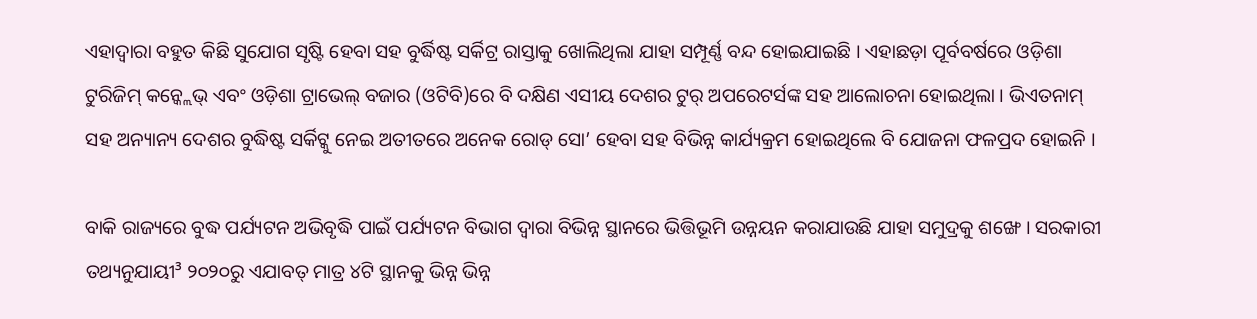ଏହାଦ୍ୱାରା ବହୁତ କିଛି ସୁଯୋଗ ସୃଷ୍ଟି ହେବା ସହ ବୁର୍ଦ୍ଧିଷ୍ଟ ସର୍କିଟ୍ର ରାସ୍ତାକୁ ଖୋଲିଥିଲା ଯାହା ସମ୍ପୂର୍ଣ୍ଣ ବନ୍ଦ ହୋଇଯାଇଛି । ଏହାଛଡ଼ା ପୂର୍ବବର୍ଷରେ ଓଡ଼ିଶା ଟୁରିଜିମ୍ କନ୍କ୍ଲେଭ୍ ଏବଂ ଓଡ଼ିଶା ଟ୍ରାଭେଲ୍ ବଜାର (ଓଟିବି)ରେ ବି ଦକ୍ଷିଣ ଏସୀୟ ଦେଶର ଟୁର୍ ଅପରେଟର୍ସଙ୍କ ସହ ଆଲୋଚନା ହୋଇଥିଲା । ଭିଏତନାମ୍ ସହ ଅନ୍ୟାନ୍ୟ ଦେଶର ବୁଦ୍ଧିଷ୍ଟ ସର୍କିଟ୍କୁ ନେଇ ଅତୀତରେ ଅନେକ ରୋଡ୍ ସୋ’ ହେବା ସହ ବିଭିନ୍ନ କାର୍ଯ୍ୟକ୍ରମ ହୋଇଥିଲେ ବି ଯୋଜନା ଫଳପ୍ରଦ ହୋଇନି ।

ବାକି ରାଜ୍ୟରେ ବୁଦ୍ଧ ପର୍ଯ୍ୟଟନ ଅଭିବୃଦ୍ଧି ପାଇଁ ପର୍ଯ୍ୟଟନ ବିଭାଗ ଦ୍ୱାରା ବିଭିନ୍ନ ସ୍ଥାନରେ ଭିତ୍ତିଭୂମି ଉନ୍ନୟନ କରାଯାଉଛି ଯାହା ସମୁଦ୍ରକୁ ଶଙ୍ଖେ । ସରକାରୀ ତଥ୍ୟନୁଯାୟୀ³ ୨୦୨୦ରୁ ଏଯାବତ୍ ମାତ୍ର ୪ଟି ସ୍ଥାନକୁ ଭିନ୍ନ ଭିନ୍ନ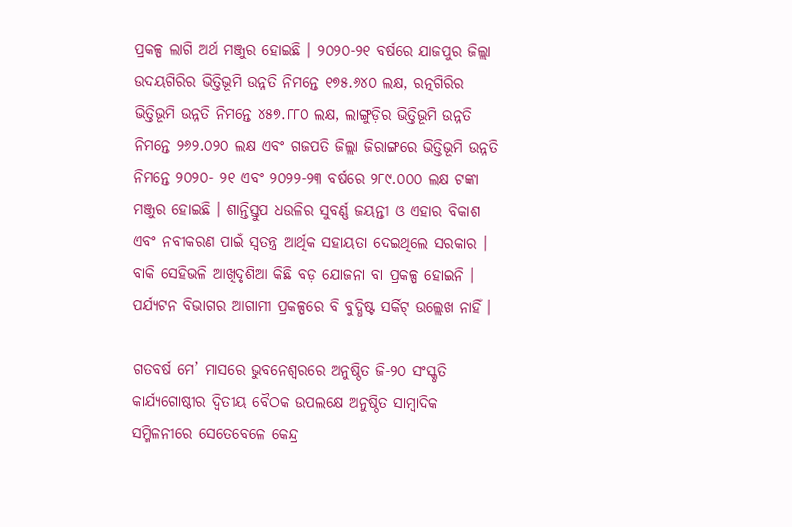ପ୍ରକଳ୍ପ ଲାଗି ଅର୍ଥ ମଞ୍ଜୁର ହୋଇଛି । ୨୦୨୦-୨୧ ବର୍ଷରେ ଯାଜପୁର ଜିଲ୍ଲା ଉଦୟଗିରିର ଭିତ୍ତିଭୂମି ଉନ୍ନତି ନିମନ୍ତେ ୧୭୫.୬୪୦ ଲକ୍ଷ, ରତ୍ନଗିରିର ଭିତ୍ତିଭୂମି ଉନ୍ନତି ନିମନ୍ତେ ୪୫୭.୮୮୦ ଲକ୍ଷ, ଲାଙ୍ଗୁଡ଼ିର ଭିତ୍ତିଭୂମି ଉନ୍ନତି ନିମନ୍ତେ ୨୬୨.୦୨୦ ଲକ୍ଷ ଏବଂ ଗଜପତି ଜିଲ୍ଲା ଜିରାଙ୍ଗରେ ଭିତ୍ତିଭୂମି ଉନ୍ନତି ନିମନ୍ତେ ୨୦୨୦- ୨୧ ଏବଂ ୨୦୨୨-୨୩ ବର୍ଷରେ ୨୮୯.୦୦୦ ଲକ୍ଷ ଟଙ୍କା ମଞ୍ଜୁର ହୋଇଛି । ଶାନ୍ତିସ୍ତୁପ ଧଉଳିର ସୁବର୍ଣ୍ଣ ଜୟନ୍ତୀ ଓ ଏହାର ବିକାଶ ଏବଂ ନବୀକରଣ ପାଇଁ ସ୍ୱତନ୍ତ୍ର ଆର୍ଥିକ ସହାୟତା ଦେଇଥିଲେ ସରକାର । ବାକି ସେହିଭଳି ଆଖିଦୃଶିଆ କିଛି ବଡ଼ ଯୋଜନା ବା ପ୍ରକଳ୍ପ ହୋଇନି । ପର୍ଯ୍ୟଟନ ବିଭାଗର ଆଗାମୀ ପ୍ରକଳ୍ପରେ ବି ବୁଦ୍ଧିଷ୍ଟ ସର୍କିଟ୍ ଉଲ୍ଲେଖ ନାହିଁ ।

ଗତବର୍ଷ ମେ’ ମାସରେ ଭୁବନେଶ୍ୱରରେ ଅନୁଷ୍ଠିତ ଜି-୨୦ ସଂସ୍କୃତି କାର୍ଯ୍ୟଗୋଷ୍ଠୀର ଦ୍ୱିତୀୟ ବୈଠକ ଉପଲକ୍ଷେ ଅନୁଷ୍ଠିତ ସାମ୍ବାଦିକ ସମ୍ମିଳନୀରେ ସେତେବେଳେ କେନ୍ଦ୍ର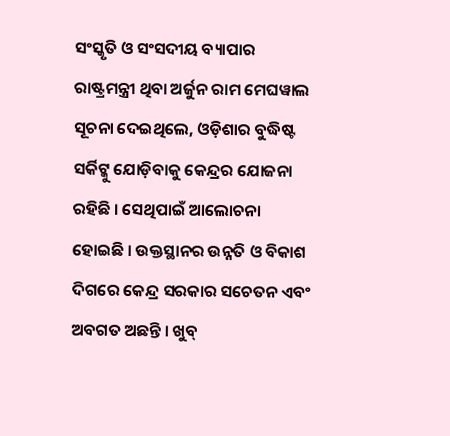ସଂସ୍କୃତି ଓ ସଂସଦୀୟ ବ୍ୟାପାର ରାଷ୍ଟ୍ରମନ୍ତ୍ରୀ ଥିବା ଅର୍ଜୁନ ରାମ ମେଘୱାଲ ସୂଚନା ଦେଇଥିଲେ, ଓଡ଼ିଶାର ବୁଦ୍ଧିଷ୍ଟ ସର୍କିଟ୍କୁ ଯୋଡ଼ିବାକୁ କେନ୍ଦ୍ରର ଯୋଜନା ରହିଛି । ସେଥିପାଇଁ ଆଲୋଚନା ହୋଇଛି । ଉକ୍ତସ୍ଥାନର ଉନ୍ନତି ଓ ବିକାଶ ଦିଗରେ କେନ୍ଦ୍ର ସରକାର ସଚେତନ ଏବଂ ଅବଗତ ଅଛନ୍ତି । ଖୁବ୍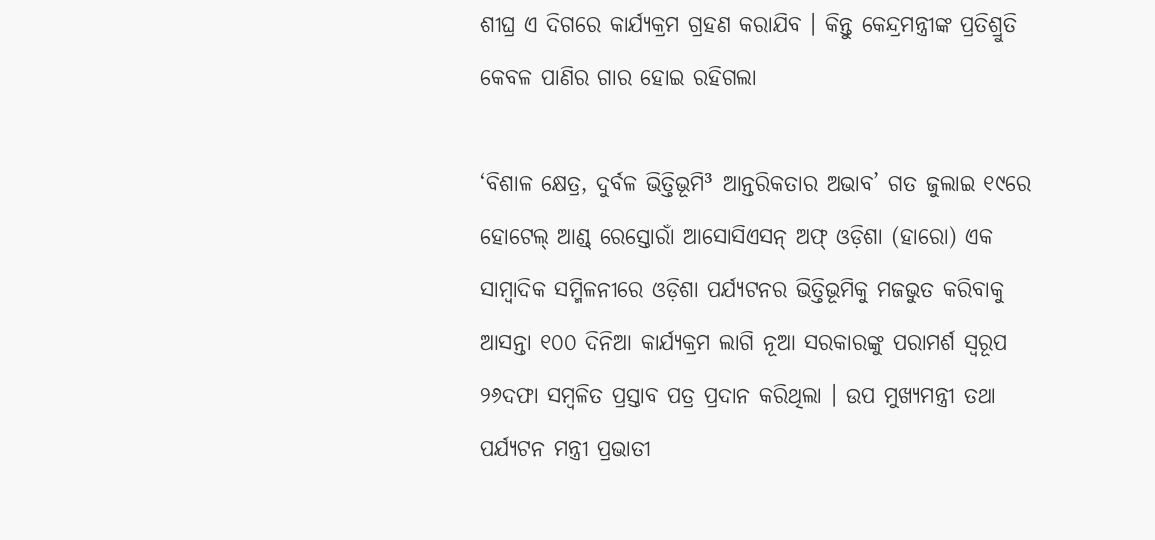ଶୀଘ୍ର ଏ ଦିଗରେ କାର୍ଯ୍ୟକ୍ରମ ଗ୍ରହଣ କରାଯିବ । କିନ୍ତୁ କେନ୍ଦ୍ରମନ୍ତ୍ରୀଙ୍କ ପ୍ରତିଶ୍ରୁତି କେବଳ ପାଣିର ଗାର ହୋଇ ରହିଗଲା

‘ବିଶାଳ କ୍ଷେତ୍ର, ଦୁର୍ବଳ ଭିତ୍ତିଭୂମି³ ଆନ୍ତରିକତାର ଅଭାବ’ ଗତ ଜୁଲାଇ ୧୯ରେ ହୋଟେଲ୍ ଆଣ୍ଡ୍ ରେସ୍ତୋରାଁ ଆସୋସିଏସନ୍ ଅଫ୍ ଓଡ଼ିଶା (ହାରୋ) ଏକ ସାମ୍ବାଦିକ ସମ୍ମିଳନୀରେ ଓଡ଼ିଶା ପର୍ଯ୍ୟଟନର ଭିତ୍ତିଭୂମିକୁ ମଜଭୁତ କରିବାକୁ ଆସନ୍ତା ୧୦୦ ଦିନିଆ କାର୍ଯ୍ୟକ୍ରମ ଲାଗି ନୂଆ ସରକାରଙ୍କୁ ପରାମର୍ଶ ସ୍ୱରୂପ ୨୬ଦଫା ସମ୍ବଳିତ ପ୍ରସ୍ତାବ ପତ୍ର ପ୍ରଦାନ କରିଥିଲା । ଉପ ମୁଖ୍ୟମନ୍ତ୍ରୀ ତଥା ପର୍ଯ୍ୟଟନ ମନ୍ତ୍ରୀ ପ୍ରଭାତୀ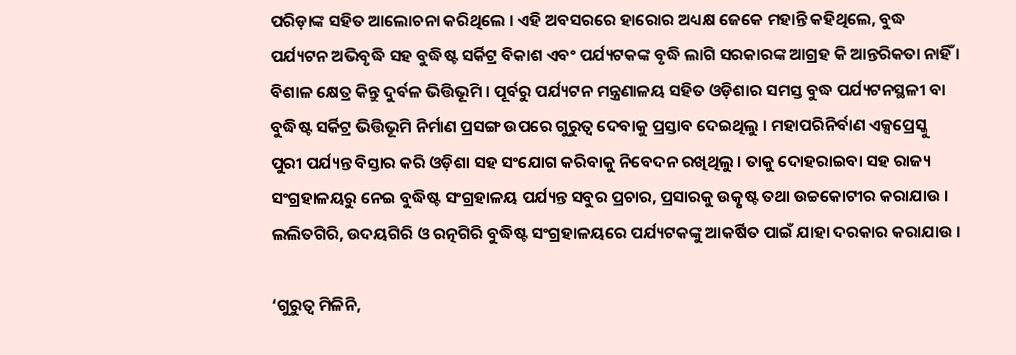ପରିଡ଼ାଙ୍କ ସହିତ ଆଲୋଚନା କରିଥିଲେ । ଏହି ଅବସରରେ ହାରୋର ଅଧ୍ୟକ୍ଷ ଜେକେ ମହାନ୍ତି କହିଥିଲେ, ବୁଦ୍ଧ ପର୍ଯ୍ୟଟନ ଅଭିବୃଦ୍ଧି ସହ ବୁଦ୍ଧିଷ୍ଟ ସର୍କିଟ୍ର ବିକାଶ ଏବଂ ପର୍ଯ୍ୟଟକଙ୍କ ବୃଦ୍ଧି ଲାଗି ସରକାରଙ୍କ ଆଗ୍ରହ କି ଆନ୍ତରିକତା ନାହିଁ । ବିଶାଳ କ୍ଷେତ୍ର କିନ୍ତୁ ଦୁର୍ବଳ ଭିତ୍ତିଭୂମି । ପୂର୍ବରୁ ପର୍ଯ୍ୟଟନ ମନ୍ତ୍ରଣାଳୟ ସହିତ ଓଡ଼ିଶାର ସମସ୍ତ ବୁଦ୍ଧ ପର୍ଯ୍ୟଟନସ୍ଥଳୀ ବା ବୁଦ୍ଧିଷ୍ଟ ସର୍କିଟ୍ର ଭିତ୍ତିଭୂମି ନିର୍ମାଣ ପ୍ରସଙ୍ଗ ଉପରେ ଗୁରୁତ୍ୱ ଦେବାକୁ ପ୍ରସ୍ତାବ ଦେଇଥିଲୁ । ମହାପରିନିର୍ବାଣ ଏକ୍ସପ୍ରେସ୍କୁ ପୁରୀ ପର୍ଯ୍ୟନ୍ତ ବିସ୍ତାର କରି ଓଡ଼ିଶା ସହ ସଂଯୋଗ କରିବାକୁ ନିବେଦନ ରଖିଥିଲୁ । ତାକୁ ଦୋହରାଇବା ସହ ରାଜ୍ୟ ସଂଗ୍ରହାଳୟରୁ ନେଇ ବୁଦ୍ଧିଷ୍ଟ ସଂଗ୍ରହାଳୟ ପର୍ଯ୍ୟନ୍ତ ସବୁର ପ୍ରଚାର, ପ୍ରସାରକୁ ଉତ୍କୃଷ୍ଟ ତଥା ଉଚ୍ଚକୋଟୀର କରାଯାଉ । ଲଲିତଗିରି, ଉଦୟଗିରି ଓ ରତ୍ନଗିରି ବୁଦ୍ଧିଷ୍ଟ ସଂଗ୍ରହାଳୟରେ ପର୍ଯ୍ୟଟକଙ୍କୁ ଆକର୍ଷିତ ପାଇଁ ଯାହା ଦରକାର କରାଯାଉ ।

‘ଗୁରୁତ୍ୱ ମିଳିନି,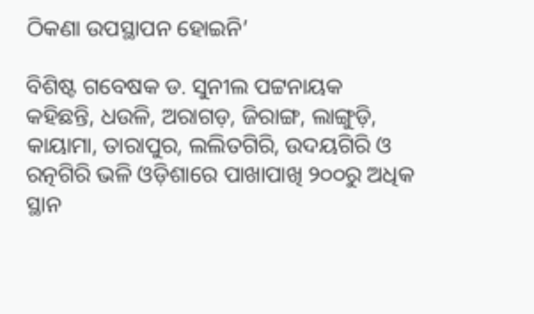ଠିକଣା ଉପସ୍ଥାପନ ହୋଇନି’

ବିଶିଷ୍ଟ ଗବେଷକ ଡ. ସୁନୀଲ ପଟ୍ଟନାୟକ କହିଛନ୍ତି, ଧଉଳି, ଅରାଗଡ଼, ଜିରାଙ୍ଗ, ଲାଙ୍ଗୁଡ଼ି, କାୟାମା, ତାରାପୁର, ଲଲିତଗିରି, ଉଦୟଗିରି ଓ ରତ୍ନଗିରି ଭଳି ଓଡ଼ିଶାରେ ପାଖାପାଖି ୨୦୦ରୁ ଅଧିକ ସ୍ଥାନ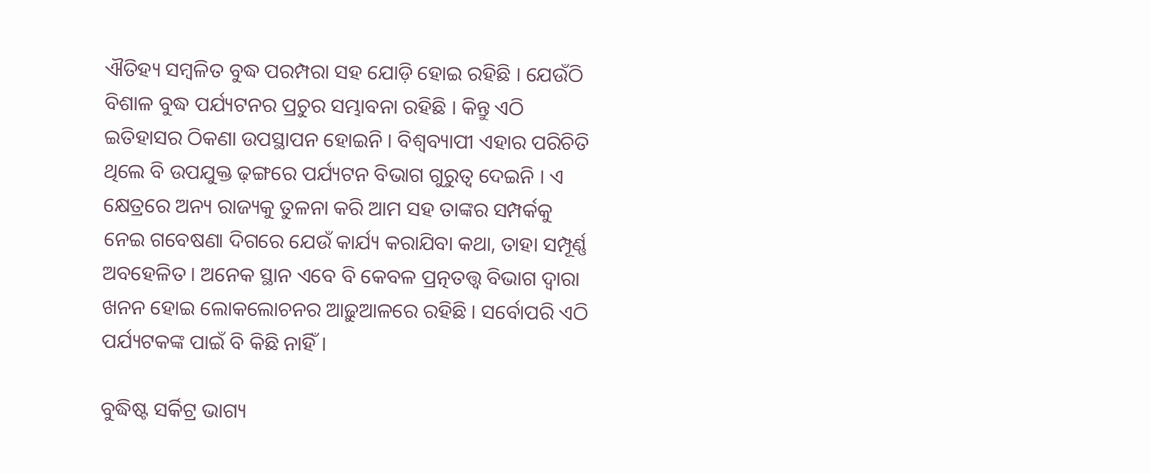ଐତିହ୍ୟ ସମ୍ବଳିତ ବୁଦ୍ଧ ପରମ୍ପରା ସହ ଯୋଡ଼ି ହୋଇ ରହିଛି । ଯେଉଁଠି ବିଶାଳ ବୁଦ୍ଧ ପର୍ଯ୍ୟଟନର ପ୍ରଚୁର ସମ୍ଭାବନା ରହିଛି । କିନ୍ତୁ ଏଠି ଇତିହାସର ଠିକଣା ଉପସ୍ଥାପନ ହୋଇନି । ବିଶ୍ୱବ୍ୟାପୀ ଏହାର ପରିଚିତି ଥିଲେ ବି ଉପଯୁକ୍ତ ଢ଼ଙ୍ଗରେ ପର୍ଯ୍ୟଟନ ବିଭାଗ ଗୁରୁତ୍ୱ ଦେଇନି । ଏ କ୍ଷେତ୍ରରେ ଅନ୍ୟ ରାଜ୍ୟକୁ ତୁଳନା କରି ଆମ ସହ ତାଙ୍କର ସମ୍ପର୍କକୁ ନେଇ ଗବେଷଣା ଦିଗରେ ଯେଉଁ କାର୍ଯ୍ୟ କରାଯିବା କଥା, ତାହା ସମ୍ପୂର୍ଣ୍ଣ ଅବହେଳିତ । ଅନେକ ସ୍ଥାନ ଏବେ ବି କେବଳ ପ୍ରତ୍ନତତ୍ତ୍ୱ ବିଭାଗ ଦ୍ୱାରା ଖନନ ହୋଇ ଲୋକଲୋଚନର ଆଢ଼ୁଆଳରେ ରହିଛି । ସର୍ବୋପରି ଏଠି ପର୍ଯ୍ୟଟକଙ୍କ ପାଇଁ ବି କିଛି ନାହିଁ ।

ବୁଦ୍ଧିଷ୍ଟ ସର୍କିଟ୍ର ଭାଗ୍ୟ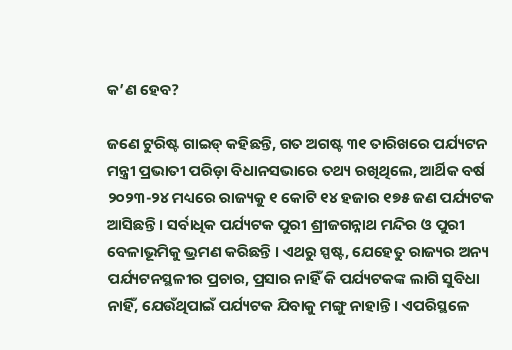କ’ଣ ହେବ?

ଜଣେ ଟୁରିଷ୍ଟ ଗାଇଡ୍ କହିଛନ୍ତି, ଗତ ଅଗଷ୍ଟ ୩୧ ତାରିଖରେ ପର୍ଯ୍ୟଟନ ମନ୍ତ୍ରୀ ପ୍ରଭାତୀ ପରିଡ଼ା ବିଧାନସଭାରେ ତଥ୍ୟ ରଖିଥିଲେ, ଆର୍ଥିକ ବର୍ଷ ୨୦୨୩-୨୪ ମଧ୍ୟରେ ରାଜ୍ୟକୁ ୧ କୋଟି ୧୪ ହଜାର ୧୭୫ ଜଣ ପର୍ଯ୍ୟଟକ ଆସିଛନ୍ତି । ସର୍ବାଧିକ ପର୍ଯ୍ୟଟକ ପୁରୀ ଶ୍ରୀଜଗନ୍ନାଥ ମନ୍ଦିର ଓ ପୁରୀ ବେଳାଭୂମିକୁ ଭ୍ରମଣ କରିଛନ୍ତି । ଏଥରୁ ସ୍ପଷ୍ଟ, ଯେହେତୁ ରାଜ୍ୟର ଅନ୍ୟ ପର୍ଯ୍ୟଟନସ୍ଥଳୀର ପ୍ରଚାର, ପ୍ରସାର ନାହିଁ କି ପର୍ଯ୍ୟଟକଙ୍କ ଲାଗି ସୁବିଧା ନାହିଁ, ଯେଉଁଥିପାଇଁ ପର୍ଯ୍ୟଟକ ଯିବାକୁ ମଙ୍ଗୁ ନାହାନ୍ତି । ଏପରିସ୍ଥଳେ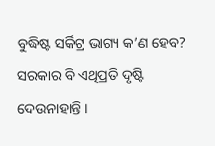ବୁଦ୍ଧିଷ୍ଟ ସର୍କିଟ୍ର ଭାଗ୍ୟ କ’ଣ ହେବ? ସରକାର ବି ଏଥିପ୍ରତି ଦୃଷ୍ଟି ଦେଉନାହାନ୍ତି ।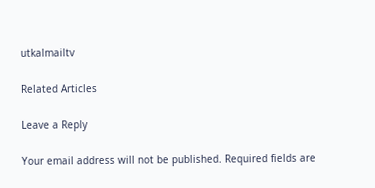utkalmailtv

Related Articles

Leave a Reply

Your email address will not be published. Required fields are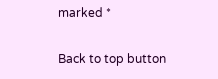marked *

Back to top button